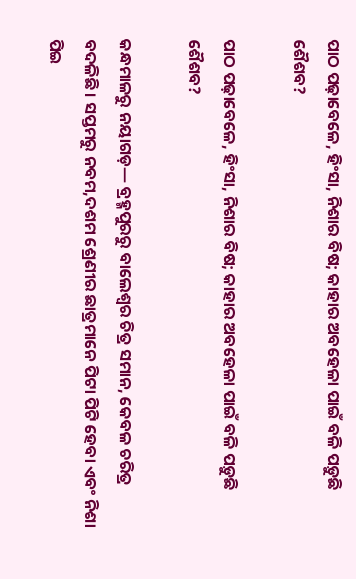ପାଠ ପଢ଼ାବେଳେ, ହିଂସା, ନିଶାର ବିଷ; କାହାର ଅବହେଳା ପାଇଁ ବଳି ପଡ଼ୁଛି ଶୈଶବ?

ପାଠ ପଢ଼ାବେଳେ, ହିଂସା, ନିଶାର ବିଷ; କାହାର ଅବହେଳା ପାଇଁ ବଳି ପଡ଼ୁଛି ଶୈଶବ?

କନ୍ଧମାଳରୁ ନୟାଗଡ଼— ବ୍ରହ୍ମପୁରରୁ ବାଲେଶ୍ବର ଚିତ୍ର ସମାନ, କେବଳ ଚରିତ୍ର ବଦଳିଛି। ସପ୍ତମରୁ ନବମ,ଦଶମ ଶ୍ରେଣୀର ଛାତ୍ରମାନେ ପିଟା ପିଟି ହେବା ଏବଂ ନିଶା ପିଇ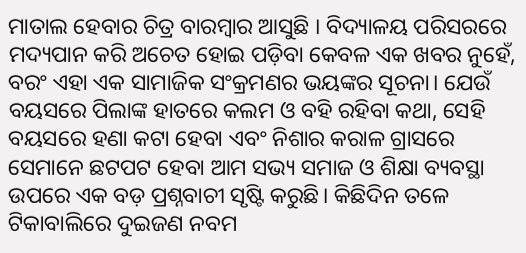ମାତାଲ ହେବାର ଚିତ୍ର ବାରମ୍ବାର ଆସୁଛି । ବିଦ୍ୟାଳୟ ପରିସରରେ ମଦ୍ୟପାନ କରି ଅଚେତ ହୋଇ ପଡ଼ିବା କେବଳ ଏକ ଖବର ନୁହେଁ, ବରଂ ଏହା ଏକ ସାମାଜିକ ସଂକ୍ରମଣର ଭୟଙ୍କର ସୂଚନା। ଯେଉଁ ବୟସରେ ପିଲାଙ୍କ ହାତରେ କଲମ ଓ ବହି ରହିବା କଥା, ସେହି ବୟସରେ ହଣା କଟା ହେବା ଏବଂ ନିଶାର କରାଳ ଗ୍ରାସରେ ସେମାନେ ଛଟପଟ ହେବା ଆମ ସଭ୍ୟ ସମାଜ ଓ ଶିକ୍ଷା ବ୍ୟବସ୍ଥା ଉପରେ ଏକ ବଡ଼ ପ୍ରଶ୍ନବାଚୀ ସୃଷ୍ଟି କରୁଛି। କିଛିଦିନ ତଳେ  ଟିକାବାଲିରେ ଦୁଇଜଣ ନବମ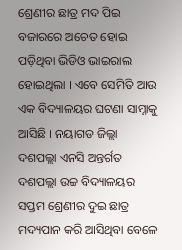ଶ୍ରେଣୀର ଛାତ୍ର ମଦ ପିଇ ବଜାରରେ ଅଚେତ ହୋଇ ପଡ଼ିଥିବା ଭିଡିଓ ଭାଇରାଲ ହୋଇଥିଲା । ଏବେ ସେମିତି ଆଉ ଏକ ବିଦ୍ୟାଳୟର ଘଟଣା ସାମ୍ନାକୁ ଆସିଛି । ନୟାଗଡ ଜିଲ୍ଲା ଦଶପଲ୍ଲା ଏନସି ଅନ୍ତର୍ଗତ ଦଶପଲ୍ଲା ଉଚ୍ଚ ବିଦ୍ୟାଳୟର ସପ୍ତମ ଶ୍ରେଣୀର ଦୁଇ ଛାତ୍ର ମଦ୍ୟପାନ କରି ଆସିଥିବା ବେଳେ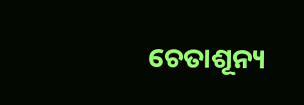ଚେତାଶୂନ୍ୟ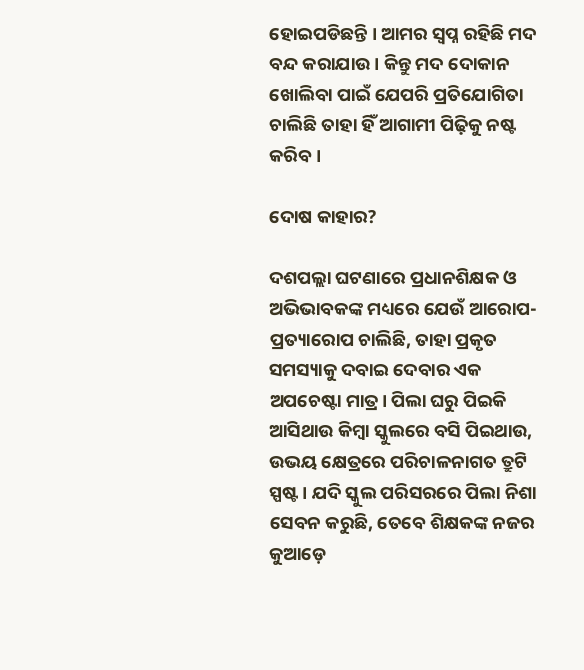ହୋଇପଡିଛନ୍ତି । ଆମର ସ୍ବପ୍ନ ରହିଛି ମଦ ବନ୍ଦ କରାଯାଉ । କିନ୍ତୁ ମଦ ଦୋକାନ ଖୋଲିବା ପାଇଁ ଯେପରି ପ୍ରତିଯୋଗିତା ଚାଲିଛି ତାହା ହିଁ ଆଗାମୀ ପିଢ଼ିକୁ ନଷ୍ଟ କରିବ ।

ଦୋଷ କାହାର?

ଦଶପଲ୍ଲା ଘଟଣାରେ ପ୍ରଧାନଶିକ୍ଷକ ଓ ଅଭିଭାବକଙ୍କ ମଧ୍ୟରେ ଯେଉଁ ଆରୋପ-ପ୍ରତ୍ୟାରୋପ ଚାଲିଛି, ତାହା ପ୍ରକୃତ ସମସ୍ୟାକୁ ଦବାଇ ଦେବାର ଏକ ଅପଚେଷ୍ଟା ମାତ୍ର। ପିଲା ଘରୁ ପିଇକି ଆସିଥାଉ କିମ୍ବା ସ୍କୁଲରେ ବସି ପିଇଥାଉ, ଉଭୟ କ୍ଷେତ୍ରରେ ପରିଚାଳନାଗତ ତ୍ରୁଟି ସ୍ପଷ୍ଟ। ଯଦି ସ୍କୁଲ ପରିସରରେ ପିଲା ନିଶା ସେବନ କରୁଛି, ତେବେ ଶିକ୍ଷକଙ୍କ ନଜର କୁଆଡ଼େ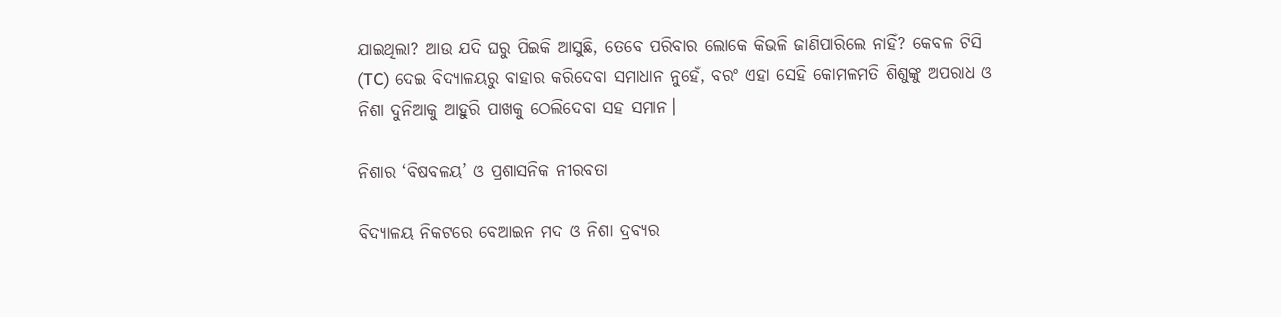ଯାଇଥିଲା? ଆଉ ଯଦି ଘରୁ ପିଇକି ଆସୁଛି, ତେବେ ପରିବାର ଲୋକେ କିଭଳି ଜାଣିପାରିଲେ ନାହିଁ? କେବଳ ଟିସି (TC) ଦେଇ ବିଦ୍ୟାଳୟରୁ ବାହାର କରିଦେବା ସମାଧାନ ନୁହେଁ, ବରଂ ଏହା ସେହି କୋମଳମତି ଶିଶୁଙ୍କୁ ଅପରାଧ ଓ ନିଶା ଦୁନିଆକୁ ଆହୁରି ପାଖକୁ ଠେଲିଦେବା ସହ ସମାନ।

ନିଶାର ‘ବିଷବଳୟ’ ଓ ପ୍ରଶାସନିକ ନୀରବତା

ବିଦ୍ୟାଳୟ ନିକଟରେ ବେଆଇନ ମଦ ଓ ନିଶା ଦ୍ରବ୍ୟର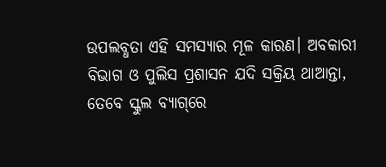ଉପଲବ୍ଧତା ଏହି ସମସ୍ୟାର ମୂଳ କାରଣ। ଅବକାରୀ ବିଭାଗ ଓ ପୁଲିସ ପ୍ରଶାସନ ଯଦି ସକ୍ରିୟ ଥାଆନ୍ତା, ତେବେ ସ୍କୁଲ ବ୍ୟାଗ୍‌ରେ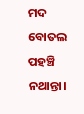ମଦ ବୋତଲ ପହଞ୍ଚି ନଥାନ୍ତା।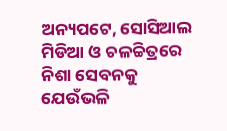ଅନ୍ୟପଟେ, ସୋସିଆଲ ମିଡିଆ ଓ ଚଳଚ୍ଚିତ୍ରରେ ନିଶା ସେବନକୁ ଯେଉଁଭଳି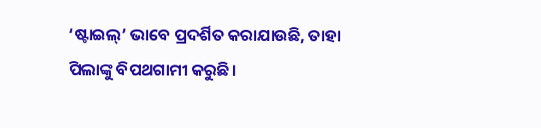‘ଷ୍ଟାଇଲ୍’ ଭାବେ ପ୍ରଦର୍ଶିତ କରାଯାଉଛି, ତାହା ପିଲାଙ୍କୁ ବିପଥଗାମୀ କରୁଛି।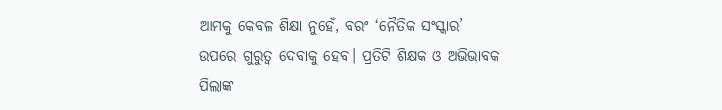ଆମକୁ କେବଳ ଶିକ୍ଷା ନୁହେଁ, ବରଂ ‘ନୈତିକ ସଂସ୍କାର’ ଉପରେ ଗୁରୁତ୍ୱ ଦେବାକୁ ହେବ। ପ୍ରତିଟି ଶିକ୍ଷକ ଓ ଅଭିଭାବକ ପିଲାଙ୍କ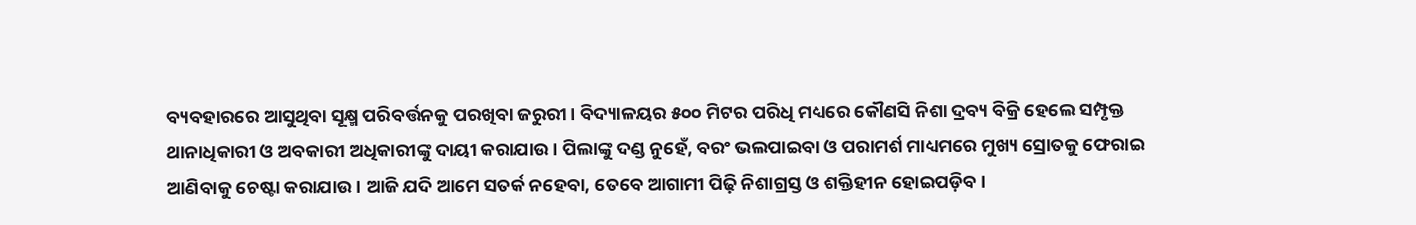ବ୍ୟବହାରରେ ଆସୁଥିବା ସୂକ୍ଷ୍ମ ପରିବର୍ତ୍ତନକୁ ପରଖିବା ଜରୁରୀ। ବିଦ୍ୟାଳୟର ୫୦୦ ମିଟର ପରିଧି ମଧ୍ୟରେ କୌଣସି ନିଶା ଦ୍ରବ୍ୟ ବିକ୍ରି ହେଲେ ସମ୍ପୃକ୍ତ ଥାନାଧିକାରୀ ଓ ଅବକାରୀ ଅଧିକାରୀଙ୍କୁ ଦାୟୀ କରାଯାଉ। ପିଲାଙ୍କୁ ଦଣ୍ଡ ନୁହେଁ, ବରଂ ଭଲପାଇବା ଓ ପରାମର୍ଶ ମାଧ୍ୟମରେ ମୁଖ୍ୟ ସ୍ରୋତକୁ ଫେରାଇ ଆଣିବାକୁ ଚେଷ୍ଟା କରାଯାଉ। ଆଜି ଯଦି ଆମେ ସତର୍କ ନହେବା, ତେବେ ଆଗାମୀ ପିଢ଼ି ନିଶାଗ୍ରସ୍ତ ଓ ଶକ୍ତିହୀନ ହୋଇପଡ଼ିବ।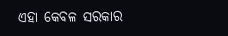ଏହା କେବଳ ସରକାର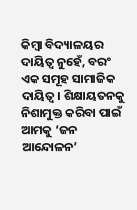କିମ୍ବା ବିଦ୍ୟାଳୟର ଦାୟିତ୍ୱ ନୁହେଁ, ବରଂ ଏକ ସମୂହ ସାମାଜିକ ଦାୟିତ୍ୱ। ଶିକ୍ଷାୟତନକୁ ନିଶାମୁକ୍ତ କରିବା ପାଇଁ ଆମକୁ ‘ଜନ ଆନ୍ଦୋଳନ’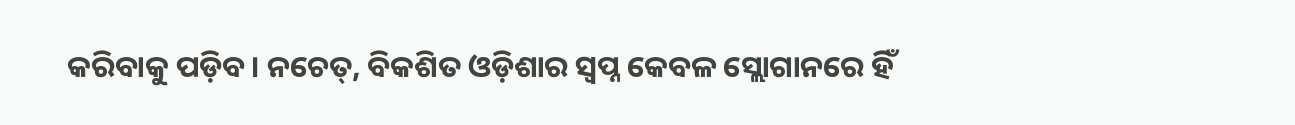କରିବାକୁ ପଡ଼ିବ। ନଚେତ୍, ବିକଶିତ ଓଡ଼ିଶାର ସ୍ୱପ୍ନ କେବଳ ସ୍ଲୋଗାନରେ ହିଁ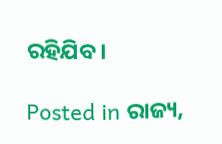ରହିଯିବ।

Posted in ରାଜ୍ୟ,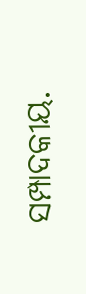ସମ୍ପାଦକୀୟ.